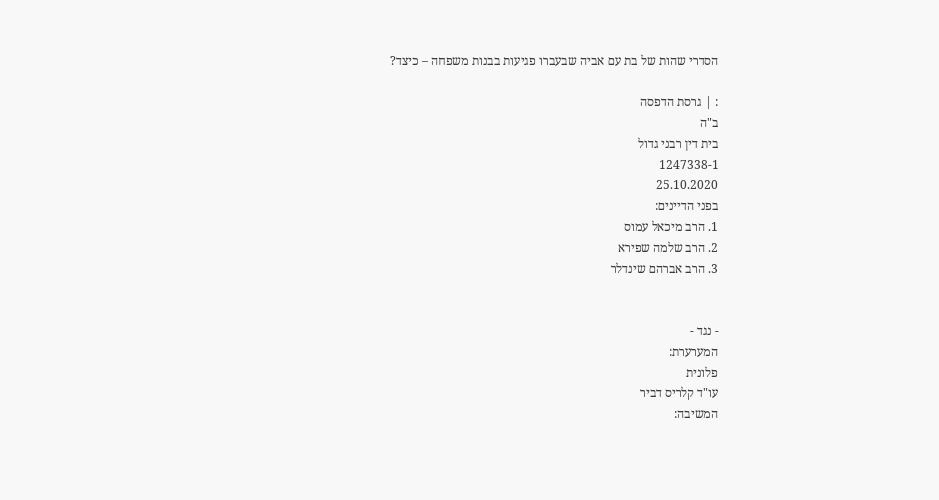הסדרי שהות של בת עם אביה שבעברו פגיעות בבנות משפחה – כיצד?

: | גרסת הדפסה
ב"ה
בית דין רבני גדול
1247338-1
25.10.2020
בפני הדיינים:
1. הרב מיכאל עמוס
2. הרב שלמה שפירא
3. הרב אברהם שינדלר


- נגד -
המערערת:
פלונית
עו"ד קלריס דביר
המשיבה: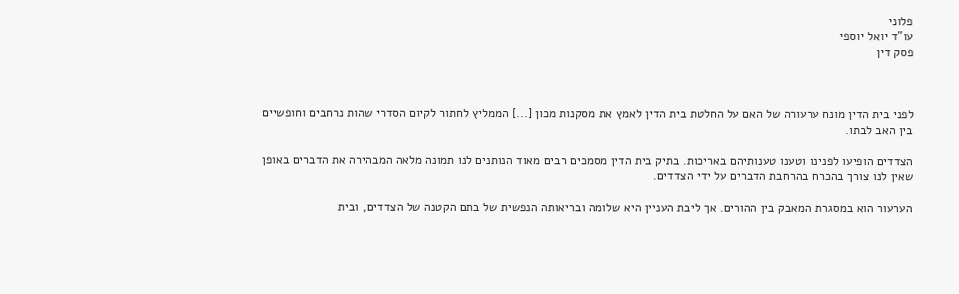פלוני
עו"ד יואל יוספי
פסק דין



לפני בית הדין מונח ערעורה של האם על החלטת בית הדין לאמץ את מסקנות מכון [...] הממליץ לחתור לקיום הסדרי שהות נרחבים וחופשיים בין האב לבתו.

הצדדים הופיעו לפנינו וטענו טענותיהם באריכות. בתיק בית הדין מסמכים רבים מאוד הנותנים לנו תמונה מלאה המבהירה את הדברים באופן שאין לנו צורך בהכרח בהרחבת הדברים על ידי הצדדים.

הערעור הוא במסגרת המאבק בין ההורים. אך ליבת העניין היא שלומה ובריאותה הנפשית של בתם הקטנה של הצדדים, ובית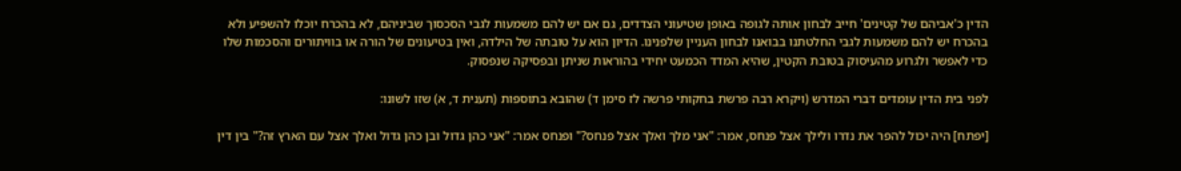הדין כ'אביהם של קטינים' חייב לבחון אותה לגופה באופן שטיעוני הצדדים, גם אם יש להם משמעות לגבי הסכסוך שביניהם, לא בהכרח יוכלו להשפיע ולא בהכרח יש להם משמעות לגבי החלטתנו בבואנו לבחון העניין שלפנינו. הדיון הוא על טובתה של הילדה, ואין בטיעונים של הורה או בוויתורים והסכמות שלו כדי לאפשר ולגרוע מהעיסוק בטובת הקטין, שהיא המדד הכמעט יחידי בהוראות שניתן ובפסיקה שנפסוק.

לפני בית הדין עומדים דברי המדרש (ויקרא רבה פרשת בחקותי פרשה לז סימן ד) שהובא בתוספות (תענית ד, א) שזו לשונו:

[יפתח] היה יכול להפר את נדרו ולילך אצל פנחס, אמר: "אני מלך ואלך אצל פנחס?" ופנחס אמר: "אני כהן גדול ובן כהן גדול ואלך אצל עם הארץ זה?" בין דין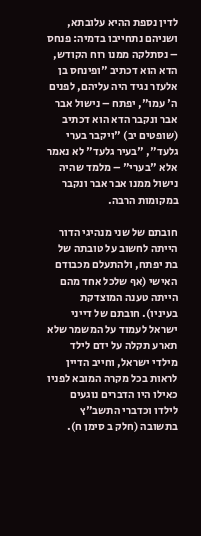לדין נספת ההיא עלובתא, ושניהם נתחייבו בדמיה: פנחס – נסתלקה ממנו רוח הקודש, הדא הוא דכתיב "ופינחס בן אלעזר נגיד היה עליהם, לפנים ה' עמו", יפתח – נישול אבר אבר ונקבר הדא הוא דכתיב (שופטים יב) "ויקבר בערי גלעד", "בעיר גלעד" לא נאמר אלא "בערי" – מלמד שהיה נישול ממנו אבר אבר ונקבר במקומות הרבה.

חובתם של שני מנהיגי הדור הייתה לחשוב על טובתה של בת יפתח, ולהתעלם מכבודם האישי (אף שלכל אחד מהם הייתה טענה המוצדקת בעיניו). חובתם של דייני ישראל לעמוד על המשמר שלא תארע תקלה על ידם לילד מילדי ישראל, וחייב הדיין לראות בכל מקרה המובא לפניו כאילו היו הדברים נוגעים לילדו וכדברי התשב"ץ בתשובה (חלק ב סימן ח).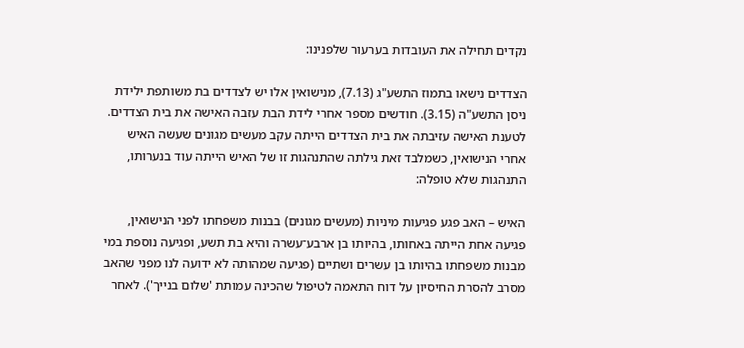נקדים תחילה את העובדות בערעור שלפנינו:

הצדדים נישאו בתמוז התשע"ג (7.13), מנישואין אלו יש לצדדים בת משותפת ילידת ניסן התשע"ה (3.15). חודשים מספר אחרי לידת הבת עזבה האישה את בית הצדדים. לטענת האישה עזיבתה את בית הצדדים הייתה עקב מעשים מגונים שעשה האיש אחרי הנישואין, כשמלבד זאת גילתה שהתנהגות זו של האיש הייתה עוד בנערותו, התנהגות שלא טופלה:

האיש – האב פגע פגיעות מיניות (מעשים מגונים) בבנות משפחתו לפני הנישואין, פגיעה אחת הייתה באחותו, בהיותו בן ארבע־עשרה והיא בת תשע, ופגיעה נוספת במי מבנות משפחתו בהיותו בן עשרים ושתיים (פגיעה שמהותה לא ידועה לנו מפני שהאב מסרב להסרת החיסיון על דוח התאמה לטיפול שהכינה עמותת 'שלום בנייך'). לאחר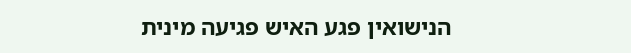הנישואין פגע האיש פגיעה מינית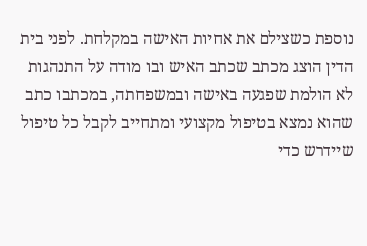נוספת כשצילם את אחיות האישה במקלחת. לפני בית הדין הוצג מכתב שכתב האיש ובו מודה על התנהגות לא הולמת שפגעה באישה ובמשפחתה, במכתבו כתב שהוא נמצא בטיפול מקצועי ומתחייב לקבל כל טיפול שיידרש כדי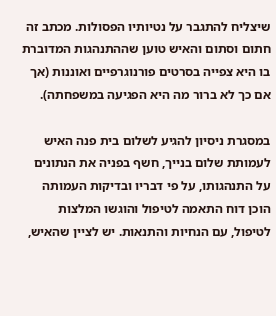שיצליח להתגבר על נטיותיו הפסולות. מכתב זה חתום וסתום והאיש טוען שההתנהגות המדוברת בו היא צפייה בסרטים פורנוגרפיים ואוננות (אך אם כך לא ברור מה היא הפגיעה במשפחתה).

במסגרת ניסיון להגיע לשלום בית פנה האיש לעמותת שלום בנייך, חשף בפניה את הנתונים על התנהגותו, על פי דבריו ובדיקות העמותה הוכן דוח התאמה לטיפול והוגשו המלצות לטיפול, עם הנחיות והתנאות. יש לציין שהאיש,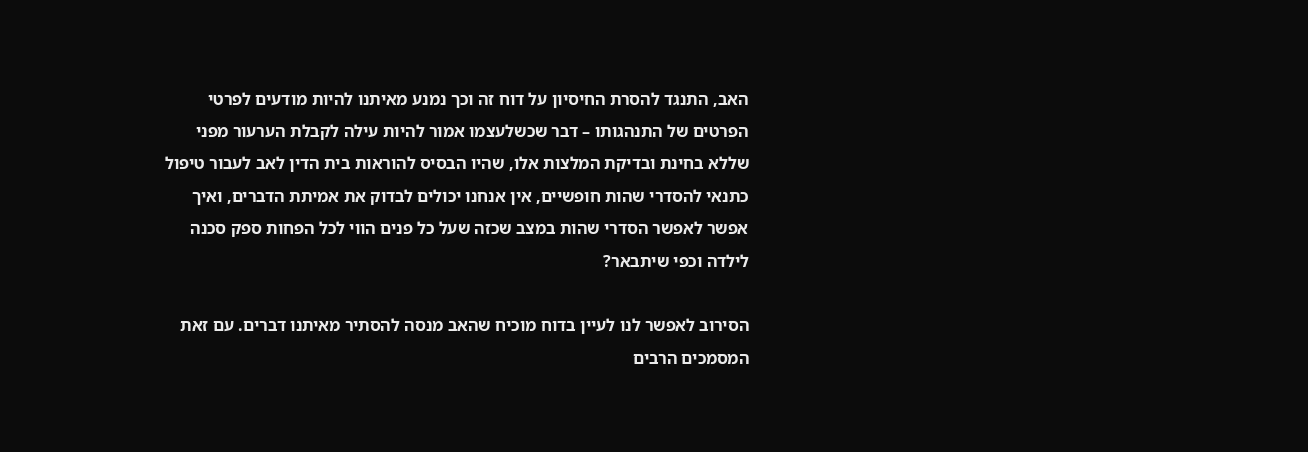האב, התנגד להסרת החיסיון על דוח זה וכך נמנע מאיתנו להיות מודעים לפרטי הפרטים של התנהגותו – דבר שכשלעצמו אמור להיות עילה לקבלת הערעור מפני שללא בחינת ובדיקת המלצות אלו, שהיו הבסיס להוראות בית הדין לאב לעבור טיפול כתנאי להסדרי שהות חופשיים, אין אנחנו יכולים לבדוק את אמיתת הדברים, ואיך אפשר לאפשר הסדרי שהות במצב שכזה שעל כל פנים הווי לכל הפחות ספק סכנה לילדה וכפי שיתבאר?

הסירוב לאפשר לנו לעיין בדוח מוכיח שהאב מנסה להסתיר מאיתנו דברים. עם זאת המסמכים הרבים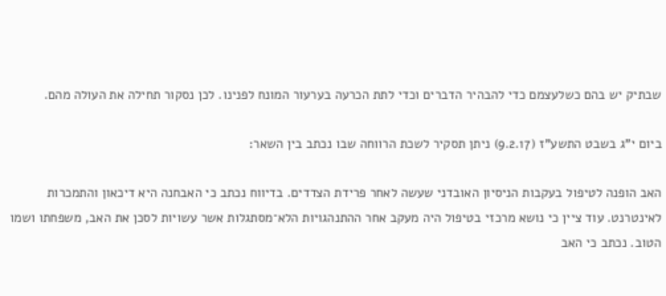שבתיק יש בהם כשלעצמם כדי להבהיר הדברים וכדי לתת הכרעה בערעור המונח לפנינו. לכן נסקור תחילה את העולה מהם.

ביום י"ג בשבט התשע"ז (9.2.17) ניתן תסקיר לשכת הרווחה שבו נכתב בין השאר:

האב הופנה לטיפול בעקבות הניסיון האובדני שעשה לאחר פרידת הצדדים. בדיווח נכתב כי האבחנה היא דיכאון והתמכרות לאינטרנט. עוד ציין כי נושא מרכזי בטיפול היה מעקב אחר ההתנהגויות הלא־מסתגלות אשר עשויות לסכן את האב, משפחתו ושמו הטוב. נכתב כי האב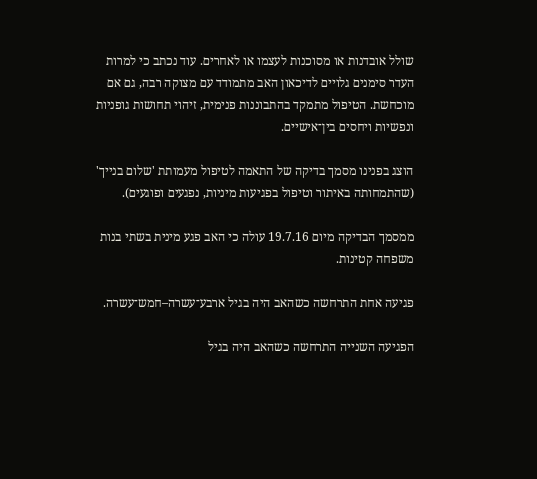שולל אובדנות או מסוכנות לעצמו או לאחרים. עוד נכתב כי למרות העדר סימנים גלויים לדיכאון האב מתמודד עם מצוקה רבה, גם אם מוכחשת. הטיפול מתמקד בהתבוננות פנימית, זיהוי תחושות גופניות ונפשיות ויחסים בין־אישיים.

הוצג בפנינו מסמך בדיקה של התאמה לטיפול מעמותת 'שלום בנייך' (שהתמחותה באיתור וטיפול בפגיעות מיניות, נפגעים ופוגעים).

ממסמך הבדיקה מיום 19.7.16 עולה כי האב פגע מינית בשתי בנות משפחה קטינות.

פגיעה אחת התרחשה כשהאב היה בגיל ארבע־עשרה–חמש־עשרה.

הפגיעה השנייה התרחשה כשהאב היה בגיל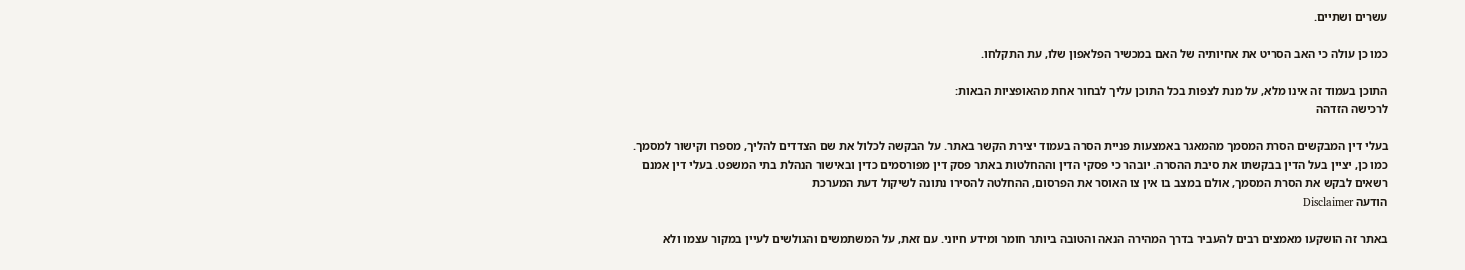עשרים ושתיים.

כמו כן עולה כי האב הסריט את אחיותיה של האם במכשיר הפלאפון שלו, עת התקלחו.

התוכן בעמוד זה אינו מלא, על מנת לצפות בכל התוכן עליך לבחור אחת מהאופציות הבאות:
לרכישה הזדהה

בעלי דין המבקשים הסרת המסמך מהמאגר באמצעות פניית הסרה בעמוד יצירת הקשר באתר. על הבקשה לכלול את שם הצדדים להליך, מספרו וקישור למסמך. כמו כן, יציין בעל הדין בבקשתו את סיבת ההסרה. יובהר כי פסקי הדין וההחלטות באתר פסק דין מפורסמים כדין ובאישור הנהלת בתי המשפט. בעלי דין אמנם רשאים לבקש את הסרת המסמך, אולם במצב בו אין צו האוסר את הפרסום, ההחלטה להסירו נתונה לשיקול דעת המערכת
הודעה Disclaimer

באתר זה הושקעו מאמצים רבים להעביר בדרך המהירה הנאה והטובה ביותר חומר ומידע חיוני. עם זאת, על המשתמשים והגולשים לעיין במקור עצמו ולא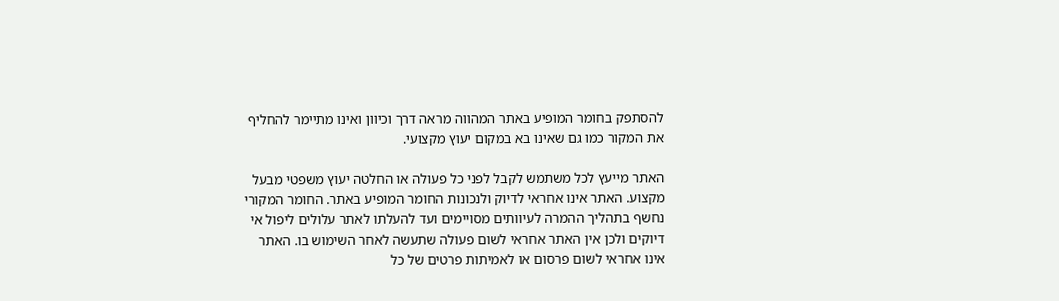להסתפק בחומר המופיע באתר המהווה מראה דרך וכיוון ואינו מתיימר להחליף את המקור כמו גם שאינו בא במקום יעוץ מקצועי.

האתר מייעץ לכל משתמש לקבל לפני כל פעולה או החלטה יעוץ משפטי מבעל מקצוע. האתר אינו אחראי לדיוק ולנכונות החומר המופיע באתר. החומר המקורי נחשף בתהליך ההמרה לעיוותים מסויימים ועד להעלתו לאתר עלולים ליפול אי דיוקים ולכן אין האתר אחראי לשום פעולה שתעשה לאחר השימוש בו. האתר אינו אחראי לשום פרסום או לאמיתות פרטים של כל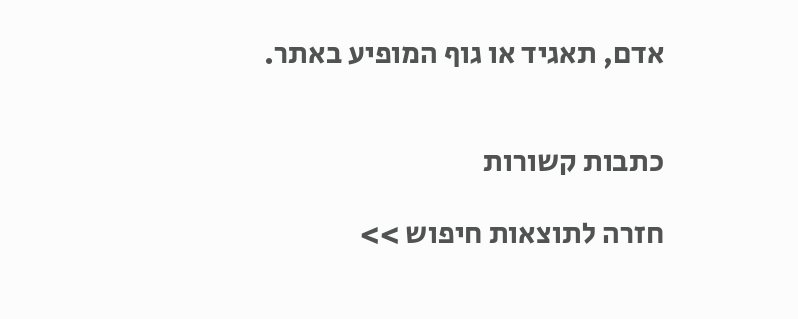אדם, תאגיד או גוף המופיע באתר.


כתבות קשורות

חזרה לתוצאות חיפוש >>